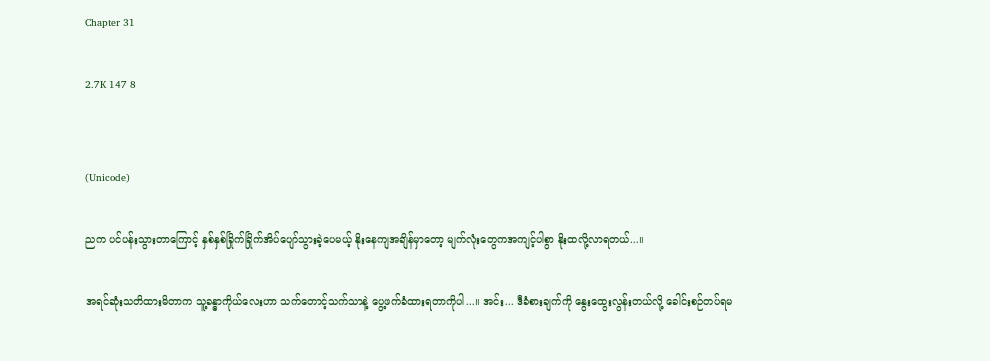Chapter 31

2.7K 147 8


(Unicode)

ညက ပင်ပန်းသွားတာကြောင့် နှစ်နှစ်ခြိုက်ခြိုက်အိပ်ပျော်သွားခဲ့ပေမယ့် နိုး‌နေကျအချိန်မှာတော့ မျက်လုံးတွေကအကျင့်ပါစွာ နိုးထလို့လာရတယ်...။

အရင်ဆုံးသတိထားမိတာက သူ့ခန္ဓာကိုယ်လေးဟာ သက်တောင့်သက်သာနဲ့ ပွေ့ဖက်ခံထားရတာကိုပါ...။ အင်း... ဒီခံစားချက်ကို နွေးထွေးလွန်းတယ်လို့ ခေါင်းစဉ်တပ်ရမ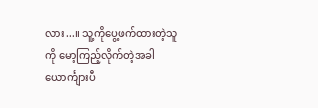လား...။ သူ့ကိုပွေ့ဖက်ထားတဲ့သူကို မော့ကြည့်လိုက်တဲ့အခါ ယောင်္ကျားပီ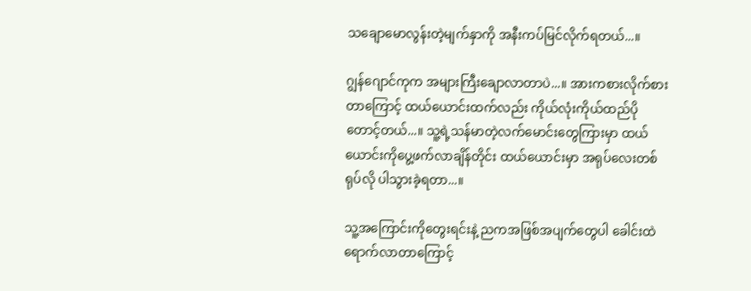သချောမောလွန်းတဲ့မျက်နှာကို အနီးကပ်မြင်လိုက်ရတယ်...။

ဂျွန်ဂျောင်ကုက အများကြီးချောလာတာပဲ...။ အားကစားလိုက်စားတာကြောင့် ထယ်ယောင်းထက်လည်း ကိုယ်လုံးကိုယ်ထည်ပိုတောင့်တယ်...။ သူ့ရဲ့သန်မာတဲ့လက်မောင်းတွေကြားမှာ ထယ်ယောင်းကိုပွေ့ဖက်လာချိန်တိုင်း ထယ်ယောင်းမှာ အရုပ်လေးတစ်ရုပ်လို ပါသွားခဲ့ရတာ...။

သူ့‌အကြောင်းကိုတွေးရင်းနဲ့ ညကအဖြစ်အပျက်တွေပါ ခေါင်းထဲရောက်လာတာကြောင့်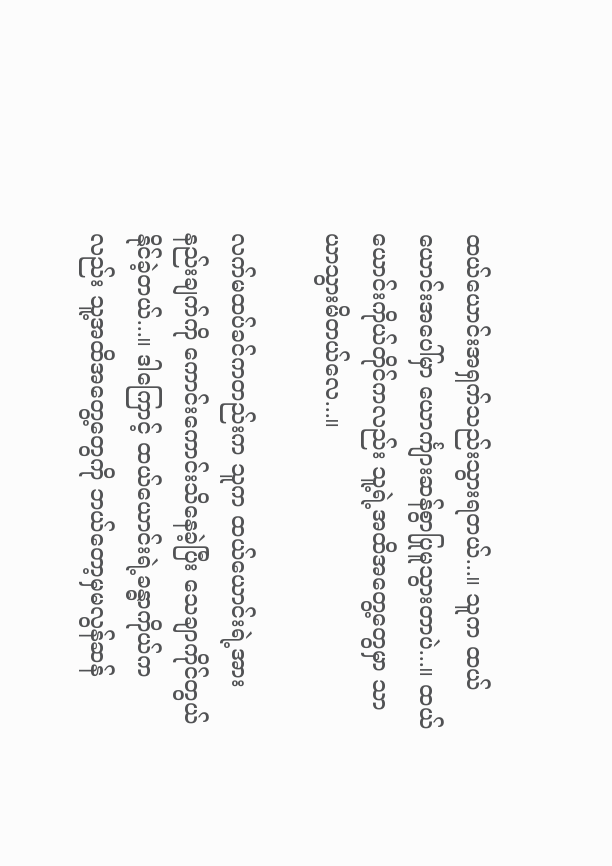ထယ်ယောင်းအရှက်သည်းသွားရတယ်...။ သူက ထယ်ယောင်းအပေါ်မှာ ယောင်္ကျားဆန်စွာပြုမူသွားတာပဲ...။ ထယ်ယောင်းကိုယ်တိုင်ကလည်း သူ့ရဲ့အထိအတွေ့တွေမှာ သာယာသွားမိတယ်လေ...။

လက်မထပ်ခင်ကတည်းက သူက ထယ်ယောင်းရဲ့အားနည်းချက်ကို ကောင်းကောင်းသိနေခဲ့ပြီး သေချာကိုင်တွယ်နိုင်ခဲ့တယ်...။ ‌ဒါကြောင့် ထယ်ယောင်းရဲ့ခန္ဓာကိုယ်ကလည်း သူ့အထိအတွေ့တွေကို ဘယ်တော့မှမလွန်ဆန်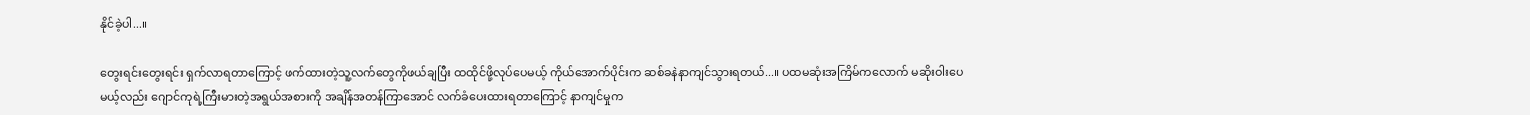နိုင်ခဲ့ပါ...။

တွေးရင်းတွေးရင်း ရှက်လာရတာကြောင့် ဖက်ထားတဲ့သူ့လက်တွေကိုဖယ်ချပြီး ထထိုင်ဖို့လုပ်ပေမယ့် ကိုယ်အောက်ပိုင်းက ဆစ်ခနဲနာကျင်သွားရတယ်...။ ပထမဆုံးအကြိမ်ကလောက် မဆိုးဝါးပေမယ့်လည်း ဂျောင်ကုရဲ့ကြီးမားတဲ့အရွယ်အစားကို အချိန်အတန်ကြာအောင် လက်ခံပေးထားရတာကြောင့် နာကျင်မှုက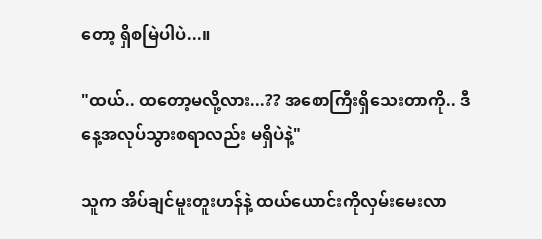တော့ ရှိစမြဲပါပဲ...။

"ထယ်.. ထတော့မလို့လား...?? အစောကြီးရှိသေးတာကို.. ဒီနေ့အလုပ်သွားစရာလည်း မရှိပဲနဲ့"

သူက အိပ်ချင်မူးတူးဟန်နဲ့ ‌ထယ်ယောင်းကိုလှမ်းမေးလာ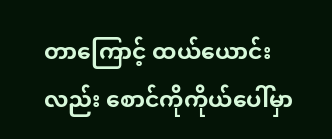တာကြောင့် ထယ်‌ယောင်းလည်း စောင်ကိုကိုယ်ပေါ်မှာ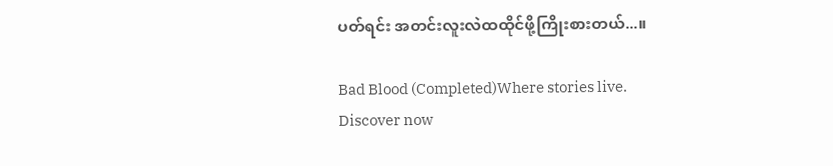ပတ်ရင်း အတင်းလူးလဲထထိုင်ဖို့ကြိုးစားတယ်...။

Bad Blood (Completed)Where stories live. Discover now